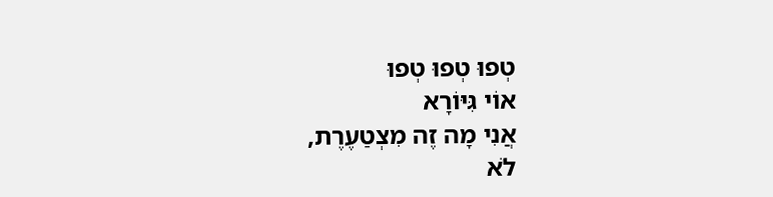טְפוּ טְפוּ טְפוּ
אוֹי גִּיּוֹרָא
אֲנִי מָה זֶה מִצְטַעֶרֶת,
לֹא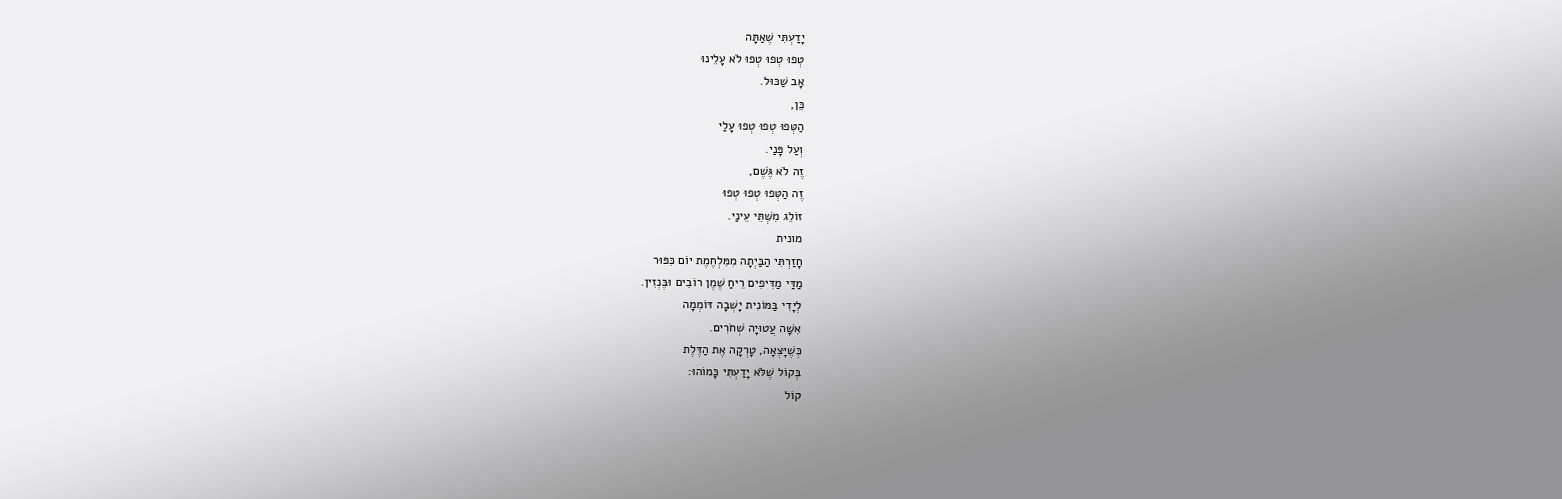יָדַעְתִּי שֶׁאַתָּה
טְפוּ טְפוּ טְפוּ לֹא עָלֵינוּ
אָב שַׁכּוּל.
כֵּן,
הַטְּפוּ טְפוּ טְפוּ עָלַי
וְעַל פָּנַי.
זֶה לֹא גֶּשֶׁם,
זֶה הַטְּפוּ טְפוּ טְפוּ
זוֹלֵג מִשְּׁתֵּי עֵינַי.
מונית
חָזַרְתִּי הַבַּיְתָה מִמִּלְחֶמֶת יוֹם כִּפּוּר
מַדַּי מַדִּיפִים רֵיחַ שֶׁמֶן רוֹבִים וּבֶּנְזִין.
לְיָדִי בַּמּוֹנִית יָשְׁבָה דּוֹמְמָה
אִשָּׁה עֲטוּיָה שְׁחֹרִים.
כְּשֶׁיָּצְאָה, טָרְקָה אֶת הַדֶּלֶת
בְּקוֹל שֶׁלֹּא יָדַעְתִּי כָּמוֹהוּ:
קוֹל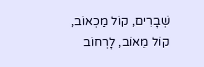שְׁבָרִים, קוֹל מַכְאוֹב, קוֹל מֵאוֹב, לָרְחוֹב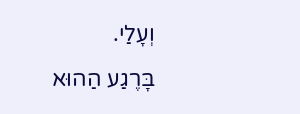וְעָלַי.
בָּרֶגַע הַהוּא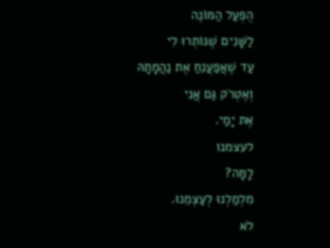הֻפְעַל הַמּוֹנֶה
לַשָּׁנִים שֶׁנּוֹתְרוּ לִי
עַד שֶׁאֲפַעֲנֵחַ אֶת נַהֲמָתָהּ
וְאֶטְרֹק גַּם אֲנִי
אֶת יָמַי.
לעצמנו
לָמָּה?
מִלְמַלְנוּ לְעַצְמֵנוּ.
לֹא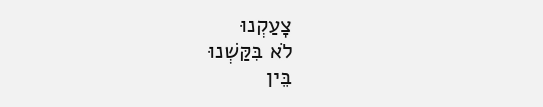צָעַקְנוּ
לֹא בִּקַּשְׁנוּ
בֵּין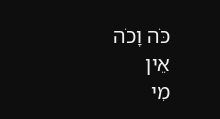כֹּה וָכֹה
אֵין
מִי